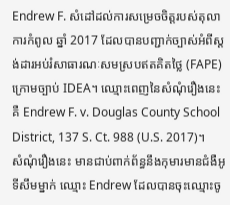Endrew F. សំដៅដល់ការសម្រេចចិត្តរបស់តុលាការកំពូល ឆ្នាំ 2017 ដែលបានបញ្ជាក់ច្បាស់អំពីស្តង់ដារអប់រំសាធារណៈសមស្របឥតគិតថ្លៃ (FAPE) ក្រោមច្បាប់ IDEA។ ឈ្មោះពេញនៃសំណុំរឿងនេះ គឺ Endrew F. v. Douglas County School District, 137 S. Ct. 988 (U.S. 2017)។
សំណុំរឿងនេះ មានជាប់ពាក់ព័ន្ធនឹងកុមារមានជំងឺអូទីសឹមម្នាក់ ឈ្មោះ Endrew ដែលបានចុះឈ្មោះចូ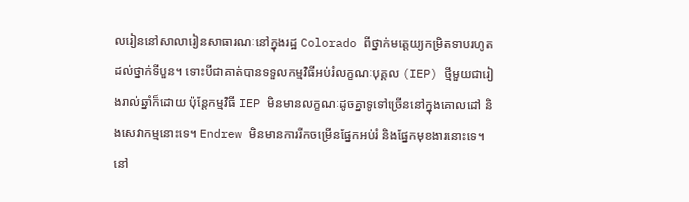លរៀននៅសាលារៀនសាធារណៈនៅក្នុងរដ្ឋ Colorado ពីថ្នាក់មត្តេយ្យកម្រិតទាបរហូតដល់ថ្នាក់ទីបួន។ ទោះបីជាគាត់បានទទួលកម្មវិធីអប់រំលក្ខណៈបុគ្គល (IEP) ថ្មីមួយជារៀងរាល់ឆ្នាំក៏ដោយ ប៉ុន្តែកម្មវិធី IEP មិនមានលក្ខណៈដូចគ្នាទូទៅច្រើននៅក្នុងគោលដៅ និងសេវាកម្មនោះទេ។ Endrew មិនមានការរីកចម្រើនផ្នែកអប់រំ និងផ្នែកមុខងារនោះទេ។
នៅ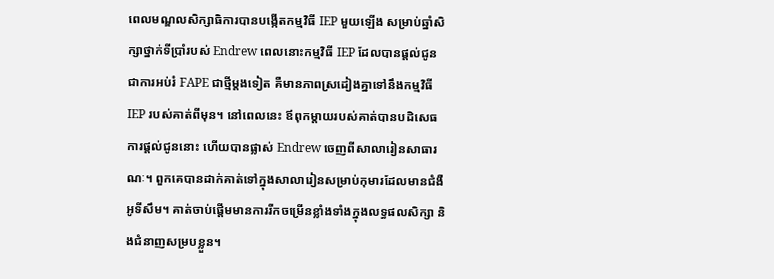ពេលមណ្ឌលសិក្សាធិការបានបង្កើតកម្មវិធី IEP មួយឡើង សម្រាប់ឆ្នាំសិក្សាថ្នាក់ទីប្រាំរបស់ Endrew ពេលនោះកម្មវិធី IEP ដែលបានផ្តល់ជូនជាការអប់រំ FAPE ជាថ្មីម្តងទៀត គឺមានភាពស្រដៀងគ្នាទៅនឹងកម្មវិធី IEP របស់គាត់ពីមុន។ នៅពេលនេះ ឪពុកម្តាយរបស់គាត់បានបដិសេធការផ្តល់ជូននោះ ហើយបានផ្លាស់ Endrew ចេញពីសាលារៀនសាធារណៈ។ ពួកគេបានដាក់គាត់ទៅក្នុងសាលារៀនសម្រាប់កុមារដែលមានជំងឺអូទីសឹម។ គាត់ចាប់ផ្តើមមានការរីកចម្រើនខ្លាំងទាំងក្នុងលទ្ធផលសិក្សា និងជំនាញសម្របខ្លួន។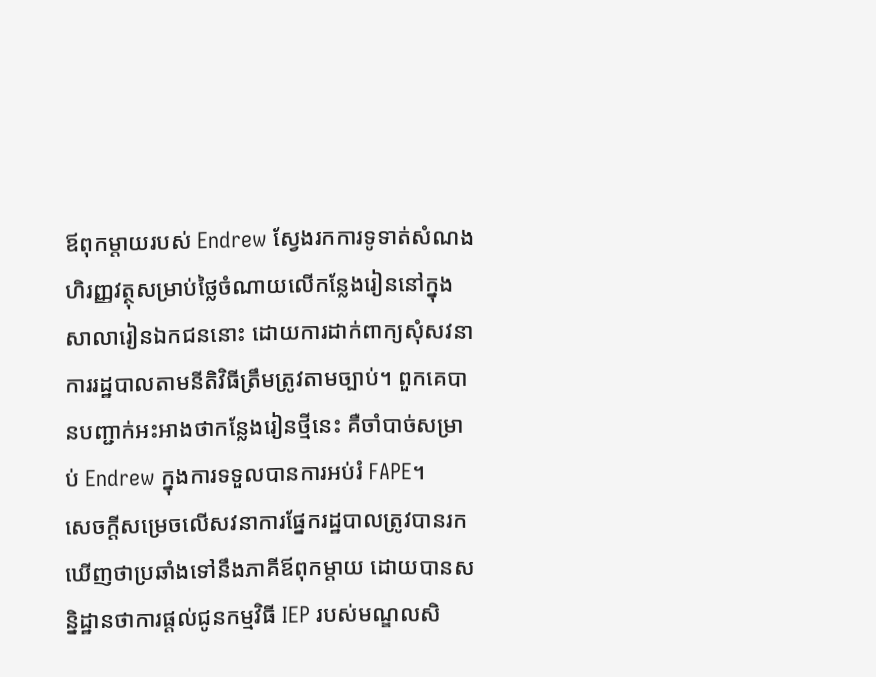ឪពុកម្តាយរបស់ Endrew ស្វែងរកការទូទាត់សំណងហិរញ្ញវត្ថុសម្រាប់ថ្លៃចំណាយលើកន្លែងរៀននៅក្នុងសាលារៀនឯកជននោះ ដោយការដាក់ពាក្យសុំសវនាការរដ្ឋបាលតាមនីតិវិធីត្រឹមត្រូវតាមច្បាប់។ ពួកគេបានបញ្ជាក់អះអាងថាកន្លែងរៀនថ្មីនេះ គឺចាំបាច់សម្រាប់ Endrew ក្នុងការទទួលបានការអប់រំ FAPE។
សេចក្តីសម្រេចលើសវនាការផ្នែករដ្ឋបាលត្រូវបានរកឃើញថាប្រឆាំងទៅនឹងភាគីឪពុកម្តាយ ដោយបានសន្និដ្ឋានថាការផ្តល់ជូនកម្មវិធី IEP របស់មណ្ឌលសិ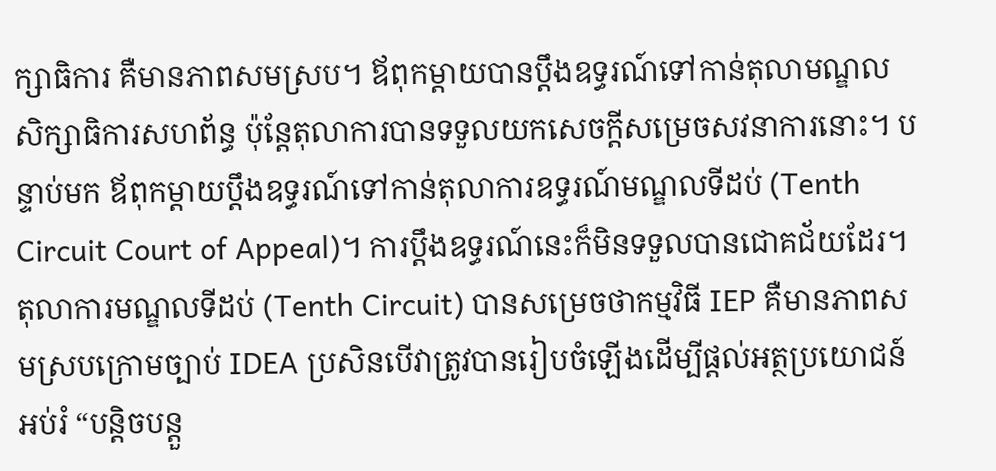ក្សាធិការ គឺមានភាពសមស្រប។ ឪពុកម្តាយបានប្តឹងឧទ្ធរណ៍ទៅកាន់តុលាមណ្ឌលសិក្សាធិការសហព័ន្ធ ប៉ុន្តែតុលាការបានទទួលយកសេចក្តីសម្រេចសវនាការនោះ។ បន្ទាប់មក ឪពុកម្តាយប្តឹងឧទ្ធរណ៍ទៅកាន់តុលាការឧទ្ធរណ៍មណ្ឌលទីដប់ (Tenth Circuit Court of Appeal)។ ការប្ដឹងឧទ្ធរណ៍នេះក៏មិនទទួលបានជោគជ័យដែរ។ តុលាការមណ្ឌលទីដប់ (Tenth Circuit) បានសម្រេចថាកម្មវិធី IEP គឺមានភាពសមស្របក្រោមច្បាប់ IDEA ប្រសិនបើវាត្រូវបានរៀបចំឡើងដើម្បីផ្តល់អត្ថប្រយោជន៍អប់រំ “បន្តិចបន្តួ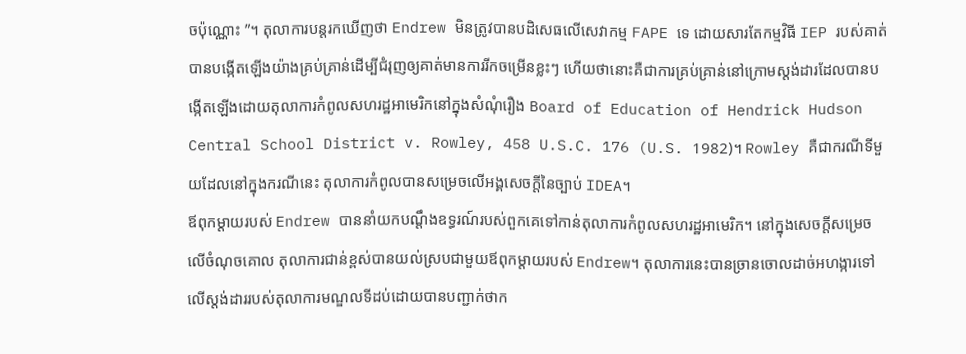ចប៉ុណ្ណោះ ”។ តុលាការបន្តរកឃើញថា Endrew មិនត្រូវបានបដិសេធលើសេវាកម្ម FAPE ទេ ដោយសារតែកម្មវិធី IEP របស់គាត់បានបង្កើតឡើងយ៉ាងគ្រប់គ្រាន់ដើម្បីជំរុញឲ្យគាត់មានការរីកចម្រើនខ្លះៗ ហើយថានោះគឺជាការគ្រប់គ្រាន់នៅក្រោមស្តង់ដារដែលបានបង្កើតឡើងដោយតុលាការកំពូលសហរដ្ឋអាមេរិកនៅក្នុងសំណុំរឿង Board of Education of Hendrick Hudson Central School District v. Rowley, 458 U.S.C. 176 (U.S. 1982)។ Rowley គឺជាករណីទីមួយដែលនៅក្នុងករណីនេះ តុលាការកំពូលបានសម្រេចលើអង្គសេចក្តីនៃច្បាប់ IDEA។
ឪពុកម្តាយរបស់ Endrew បាននាំយកបណ្តឹងឧទ្ធរណ៍របស់ពួកគេទៅកាន់តុលាការកំពូលសហរដ្ឋអាមេរិក។ នៅក្នុងសេចក្តីសម្រេចលើចំណុចគោល តុលាការជាន់ខ្ពស់បានយល់ស្របជាមួយឪពុកម្តាយរបស់ Endrew។ តុលាការនេះបានច្រានចោលដាច់អហង្ការទៅលើស្តង់ដាររបស់តុលាការមណ្ឌលទីដប់ដោយបានបញ្ជាក់ថាក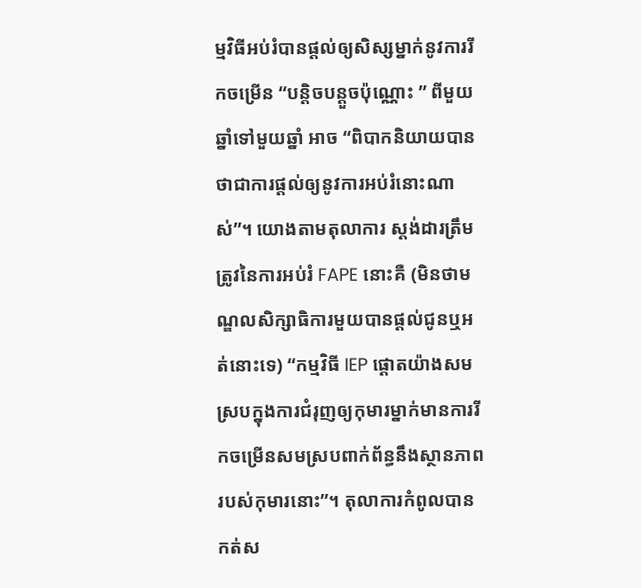ម្មវិធីអប់រំបានផ្តល់ឲ្យសិស្សម្នាក់នូវការរីកចម្រើន “បន្តិចបន្តួចប៉ុណ្ណោះ ” ពីមួយឆ្នាំទៅមួយឆ្នាំ អាច “ពិបាកនិយាយបានថាជាការផ្តល់ឲ្យនូវការអប់រំនោះណាស់”។ យោងតាមតុលាការ ស្តង់ដារត្រឹមត្រូវនៃការអប់រំ FAPE នោះគឺ (មិនថាមណ្ឌលសិក្សាធិការមួយបានផ្តល់ជូនឬអត់នោះទេ) “កម្មវិធី IEP ផ្តោតយ៉ាងសមស្របក្នុងការជំរុញឲ្យកុមារម្នាក់មានការរីកចម្រើនសមស្របពាក់ព័ន្ធនឹងស្ថានភាពរបស់កុមារនោះ”។ តុលាការកំពូលបានកត់ស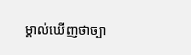ម្គាល់ឃើញថាច្បា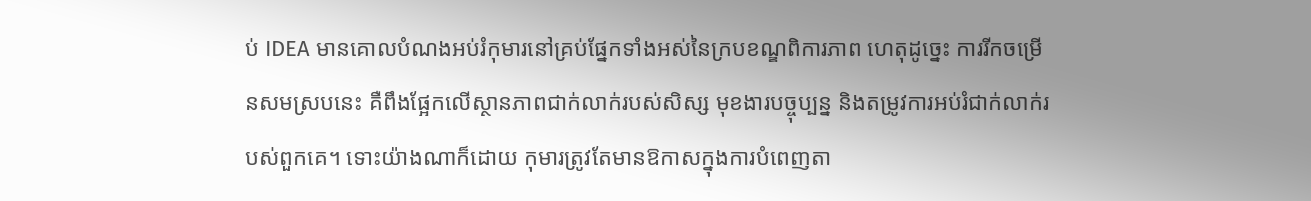ប់ IDEA មានគោលបំណងអប់រំកុមារនៅគ្រប់ផ្នែកទាំងអស់នៃក្របខណ្ឌពិការភាព ហេតុដូច្នេះ ការរីកចម្រើនសមស្របនេះ គឺពឹងផ្អែកលើស្ថានភាពជាក់លាក់របស់សិស្ស មុខងារបច្ចុប្បន្ន និងតម្រូវការអប់រំជាក់លាក់របស់ពួកគេ។ ទោះយ៉ាងណាក៏ដោយ កុមារត្រូវតែមានឱកាសក្នុងការបំពេញតា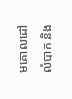មគោលដៅលំបាក និង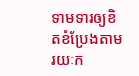ទាមទារឲ្យខិតខំប្រែងតាមរយៈក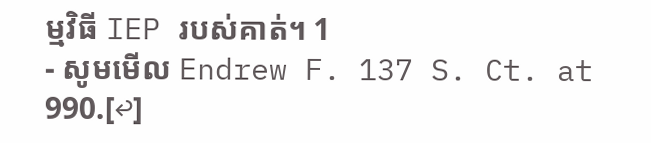ម្មវិធី IEP របស់គាត់។ 1
- សូមមើល Endrew F. 137 S. Ct. at 990.[↩]